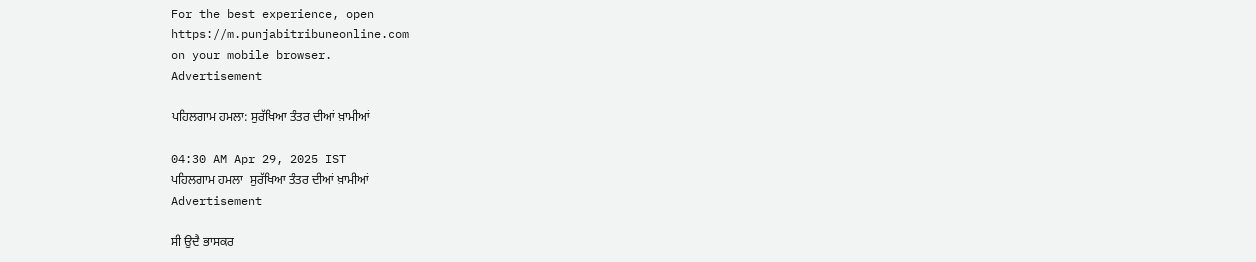For the best experience, open
https://m.punjabitribuneonline.com
on your mobile browser.
Advertisement

ਪਹਿਲਗਾਮ ਹਮਲਾ: ਸੁਰੱਖਿਆ ਤੰਤਰ ਦੀਆਂ ਖ਼ਾਮੀਆਂ

04:30 AM Apr 29, 2025 IST
ਪਹਿਲਗਾਮ ਹਮਲਾ  ਸੁਰੱਖਿਆ ਤੰਤਰ ਦੀਆਂ ਖ਼ਾਮੀਆਂ
Advertisement

ਸੀ ਉਦੈ ਭਾਸਕਰ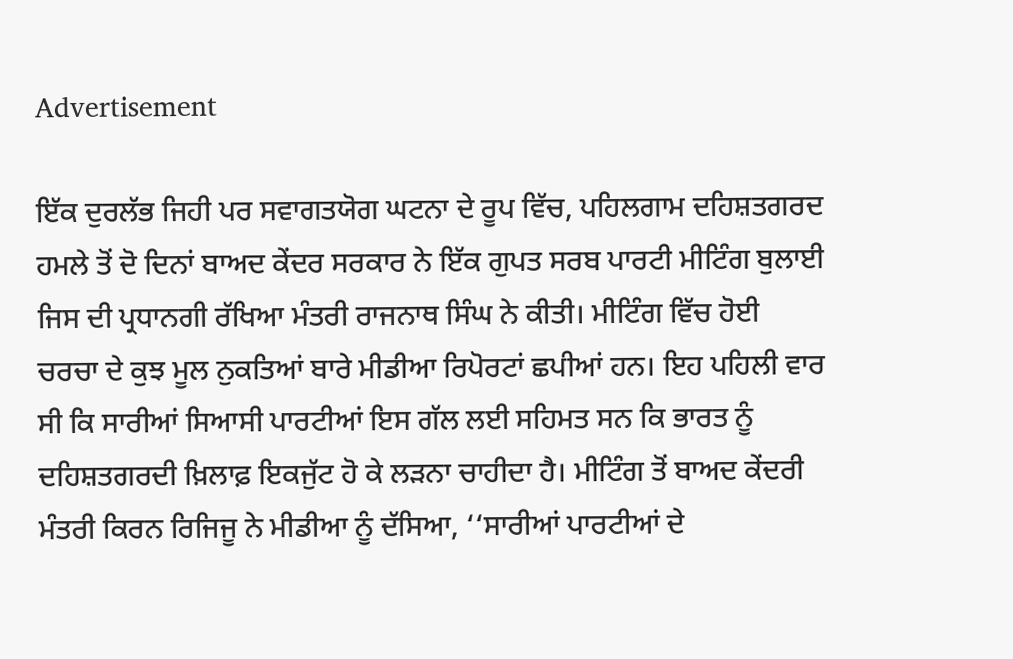Advertisement

ਇੱਕ ਦੁਰਲੱਭ ਜਿਹੀ ਪਰ ਸਵਾਗਤਯੋਗ ਘਟਨਾ ਦੇ ਰੂਪ ਵਿੱਚ, ਪਹਿਲਗਾਮ ਦਹਿਸ਼ਤਗਰਦ ਹਮਲੇ ਤੋਂ ਦੋ ਦਿਨਾਂ ਬਾਅਦ ਕੇਂਦਰ ਸਰਕਾਰ ਨੇ ਇੱਕ ਗੁਪਤ ਸਰਬ ਪਾਰਟੀ ਮੀਟਿੰਗ ਬੁਲਾਈ ਜਿਸ ਦੀ ਪ੍ਰਧਾਨਗੀ ਰੱਖਿਆ ਮੰਤਰੀ ਰਾਜਨਾਥ ਸਿੰਘ ਨੇ ਕੀਤੀ। ਮੀਟਿੰਗ ਵਿੱਚ ਹੋਈ ਚਰਚਾ ਦੇ ਕੁਝ ਮੂਲ ਨੁਕਤਿਆਂ ਬਾਰੇ ਮੀਡੀਆ ਰਿਪੋਰਟਾਂ ਛਪੀਆਂ ਹਨ। ਇਹ ਪਹਿਲੀ ਵਾਰ ਸੀ ਕਿ ਸਾਰੀਆਂ ਸਿਆਸੀ ਪਾਰਟੀਆਂ ਇਸ ਗੱਲ ਲਈ ਸਹਿਮਤ ਸਨ ਕਿ ਭਾਰਤ ਨੂੰ ਦਹਿਸ਼ਤਗਰਦੀ ਖ਼ਿਲਾਫ਼ ਇਕਜੁੱਟ ਹੋ ਕੇ ਲੜਨਾ ਚਾਹੀਦਾ ਹੈ। ਮੀਟਿੰਗ ਤੋਂ ਬਾਅਦ ਕੇਂਦਰੀ ਮੰਤਰੀ ਕਿਰਨ ਰਿਜਿਜੂ ਨੇ ਮੀਡੀਆ ਨੂੰ ਦੱਸਿਆ, ‘‘ਸਾਰੀਆਂ ਪਾਰਟੀਆਂ ਦੇ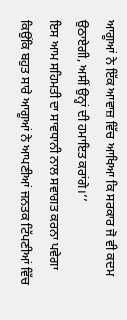ਆਗੂਆਂ ਨੇ ਇੱਕ ਆਵਾਜ਼ ਵਿੱਚ ਆਖਿਆ ਕਿ ਸਰਕਾਰ ਜੋ ਵੀ ਕਦਮ ਉਠਾਏਗੀ, ਅਸੀਂ ਉਨ੍ਹਾਂ ਦੀ ਹਮਾਇਤ ਕਰਾਂਗੇ।’’
ਇਸ ਆਮ ਸਹਿਮਤੀ ਦਾ ਸਾਵਧਾਨੀ ਨਾਲ ਸਵਾਗਤ ਕਰਨਾ ਪਵੇਗਾ ਕਿਉਂਕਿ ਬਹੁਤ ਸਾਰੇ ਆਗੂਆਂ ਨੇ ਆਪਣੀਆਂ ਜਨਤਕ ਟਿੱਪਣੀਆਂ ਵਿੱਚ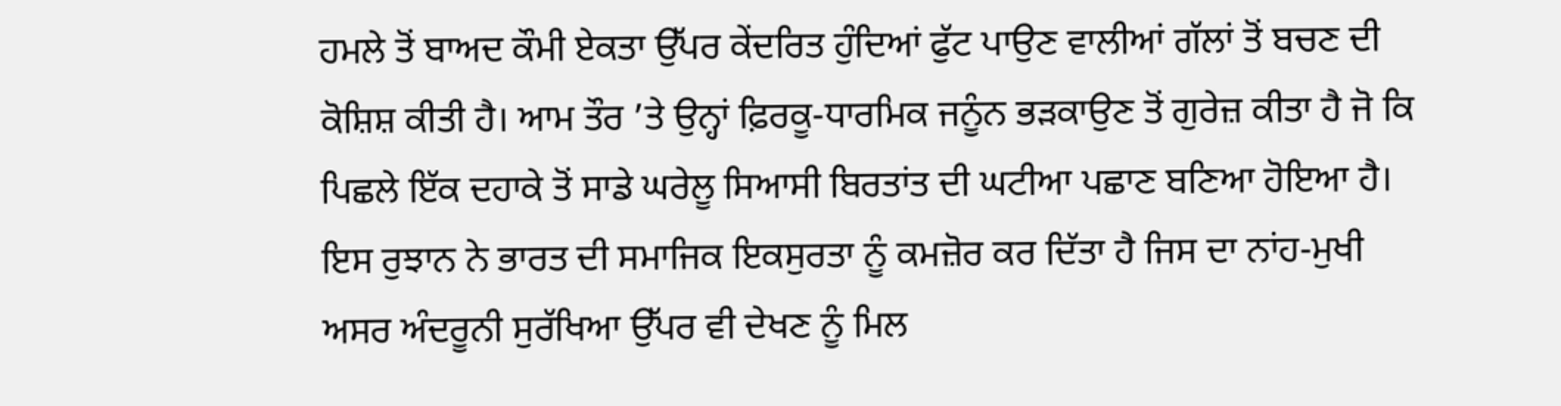ਹਮਲੇ ਤੋਂ ਬਾਅਦ ਕੌਮੀ ਏਕਤਾ ਉੱਪਰ ਕੇਂਦਰਿਤ ਹੁੰਦਿਆਂ ਫੁੱਟ ਪਾਉਣ ਵਾਲੀਆਂ ਗੱਲਾਂ ਤੋਂ ਬਚਣ ਦੀ ਕੋਸ਼ਿਸ਼ ਕੀਤੀ ਹੈ। ਆਮ ਤੌਰ ’ਤੇ ਉਨ੍ਹਾਂ ਫ਼ਿਰਕੂ-ਧਾਰਮਿਕ ਜਨੂੰਨ ਭੜਕਾਉਣ ਤੋਂ ਗੁਰੇਜ਼ ਕੀਤਾ ਹੈ ਜੋ ਕਿ ਪਿਛਲੇ ਇੱਕ ਦਹਾਕੇ ਤੋਂ ਸਾਡੇ ਘਰੇਲੂ ਸਿਆਸੀ ਬਿਰਤਾਂਤ ਦੀ ਘਟੀਆ ਪਛਾਣ ਬਣਿਆ ਹੋਇਆ ਹੈ। ਇਸ ਰੁਝਾਨ ਨੇ ਭਾਰਤ ਦੀ ਸਮਾਜਿਕ ਇਕਸੁਰਤਾ ਨੂੰ ਕਮਜ਼ੋਰ ਕਰ ਦਿੱਤਾ ਹੈ ਜਿਸ ਦਾ ਨਾਂਹ-ਮੁਖੀ ਅਸਰ ਅੰਦਰੂਨੀ ਸੁਰੱਖਿਆ ਉੱਪਰ ਵੀ ਦੇਖਣ ਨੂੰ ਮਿਲ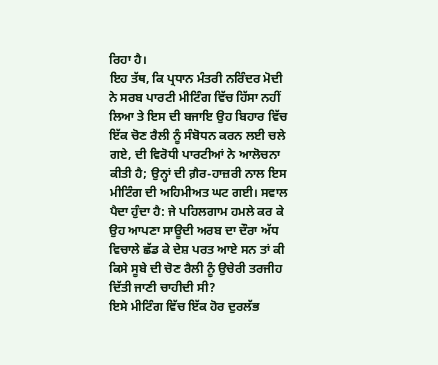ਰਿਹਾ ਹੈ।
ਇਹ ਤੱਥ, ਕਿ ਪ੍ਰਧਾਨ ਮੰਤਰੀ ਨਰਿੰਦਰ ਮੋਦੀ ਨੇ ਸਰਬ ਪਾਰਟੀ ਮੀਟਿੰਗ ਵਿੱਚ ਹਿੱਸਾ ਨਹੀਂ ਲਿਆ ਤੇ ਇਸ ਦੀ ਬਜਾਇ ਉਹ ਬਿਹਾਰ ਵਿੱਚ ਇੱਕ ਚੋਣ ਰੈਲੀ ਨੂੰ ਸੰਬੋਧਨ ਕਰਨ ਲਈ ਚਲੇ ਗਏ, ਦੀ ਵਿਰੋਧੀ ਪਾਰਟੀਆਂ ਨੇ ਆਲੋਚਨਾ ਕੀਤੀ ਹੈ; ਉਨ੍ਹਾਂ ਦੀ ਗ਼ੈਰ-ਹਾਜ਼ਰੀ ਨਾਲ ਇਸ ਮੀਟਿੰਗ ਦੀ ਅਹਿਮੀਅਤ ਘਟ ਗਈ। ਸਵਾਲ ਪੈਦਾ ਹੁੰਦਾ ਹੈ: ਜੇ ਪਹਿਲਗਾਮ ਹਮਲੇ ਕਰ ਕੇ ਉਹ ਆਪਣਾ ਸਾਊਦੀ ਅਰਬ ਦਾ ਦੌਰਾ ਅੱਧ ਵਿਚਾਲੇ ਛੱਡ ਕੇ ਦੇਸ਼ ਪਰਤ ਆਏ ਸਨ ਤਾਂ ਕੀ ਕਿਸੇ ਸੂਬੇ ਦੀ ਚੋਣ ਰੈਲੀ ਨੂੰ ਉਚੇਰੀ ਤਰਜੀਹ ਦਿੱਤੀ ਜਾਣੀ ਚਾਹੀਦੀ ਸੀ?
ਇਸੇ ਮੀਟਿੰਗ ਵਿੱਚ ਇੱਕ ਹੋਰ ਦੁਰਲੱਭ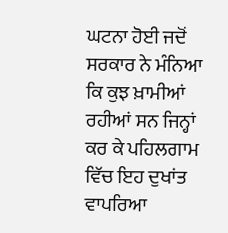ਘਟਨਾ ਹੋਈ ਜਦੋਂ ਸਰਕਾਰ ਨੇ ਮੰਨਿਆ ਕਿ ਕੁਝ ਖ਼ਾਮੀਆਂ ਰਹੀਆਂ ਸਨ ਜਿਨ੍ਹਾਂ ਕਰ ਕੇ ਪਹਿਲਗਾਮ ਵਿੱਚ ਇਹ ਦੁਖਾਂਤ ਵਾਪਰਿਆ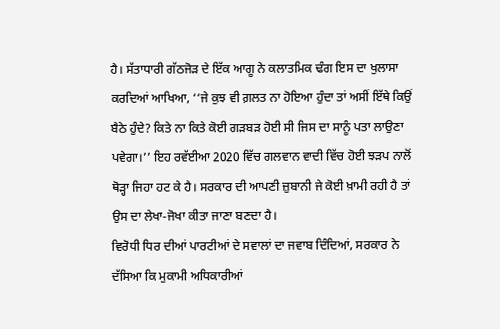ਹੈ। ਸੱਤਾਧਾਰੀ ਗੱਠਜੋੜ ਦੇ ਇੱਕ ਆਗੂ ਨੇ ਕਲਾਤਮਿਕ ਢੰਗ ਇਸ ਦਾ ਖੁਲਾਸਾ ਕਰਦਿਆਂ ਆਖਿਆ, ‘‘ਜੇ ਕੁਝ ਵੀ ਗ਼ਲਤ ਨਾ ਹੋਇਆ ਹੁੰਦਾ ਤਾਂ ਅਸੀਂ ਇੱਥੇ ਕਿਉਂ ਬੈਠੇ ਹੁੰਦੇ? ਕਿਤੇ ਨਾ ਕਿਤੇ ਕੋਈ ਗੜਬੜ ਹੋਈ ਸੀ ਜਿਸ ਦਾ ਸਾਨੂੰ ਪਤਾ ਲਾਉਣਾ ਪਵੇਗਾ।’’ ਇਹ ਰਵੱਈਆ 2020 ਵਿੱਚ ਗਲਵਾਨ ਵਾਦੀ ਵਿੱਚ ਹੋਈ ਝੜਪ ਨਾਲੋਂ ਥੋੜ੍ਹਾ ਜਿਹਾ ਹਟ ਕੇ ਹੈ। ਸਰਕਾਰ ਦੀ ਆਪਣੀ ਜ਼ੁਬਾਨੀ ਜੇ ਕੋਈ ਖ਼ਾਮੀ ਰਹੀ ਹੈ ਤਾਂ ਉਸ ਦਾ ਲੇਖਾ-ਜੋਖਾ ਕੀਤਾ ਜਾਣਾ ਬਣਦਾ ਹੈ।
ਵਿਰੋਧੀ ਧਿਰ ਦੀਆਂ ਪਾਰਟੀਆਂ ਦੇ ਸਵਾਲਾਂ ਦਾ ਜਵਾਬ ਦਿੰਦਿਆਂ, ਸਰਕਾਰ ਨੇ ਦੱਸਿਆ ਕਿ ਮੁਕਾਮੀ ਅਧਿਕਾਰੀਆਂ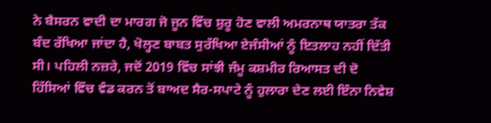ਨੇ ਬੈਸਰਨ ਵਾਦੀ ਦਾ ਮਾਰਗ ਜੋ ਜੂਨ ਵਿੱਚ ਸ਼ੁਰੂ ਹੋਣ ਵਾਲੀ ਅਮਰਨਾਥ ਯਾਤਰਾ ਤੱਕ ਬੰਦ ਰੱਖਿਆ ਜਾਂਦਾ ਹੈ, ਖੋਲ੍ਹਣ ਬਾਬਤ ਸੁਰੱਖਿਆ ਏਜੰਸੀਆਂ ਨੂੰ ਇਤਲਾਹ ਨਹੀਂ ਦਿੱਤੀ ਸੀ। ਪਹਿਲੀ ਨਜ਼ਰੇ, ਜਦੋਂ 2019 ਵਿੱਚ ਸਾਂਝੀ ਜੰਮੂ ਕਸ਼ਮੀਰ ਰਿਆਸਤ ਦੀ ਦੋ ਹਿੱਸਿਆਂ ਵਿੱਚ ਵੰਡ ਕਰਨ ਤੋਂ ਬਾਅਦ ਸੈਰ-ਸਪਾਟੇ ਨੂੰ ਹੁਲਾਰਾ ਦੇਣ ਲਈ ਇੰਨਾ ਨਿਵੇਸ਼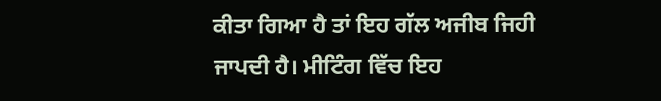ਕੀਤਾ ਗਿਆ ਹੈ ਤਾਂ ਇਹ ਗੱਲ ਅਜੀਬ ਜਿਹੀ ਜਾਪਦੀ ਹੈ। ਮੀਟਿੰਗ ਵਿੱਚ ਇਹ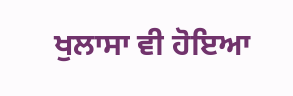ਖੁਲਾਸਾ ਵੀ ਹੋਇਆ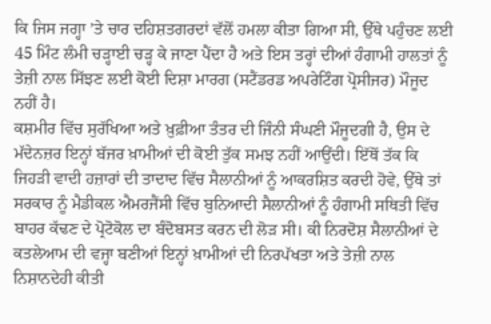ਕਿ ਜਿਸ ਜਗ੍ਹਾ ’ਤੇ ਚਾਰ ਦਹਿਸ਼ਤਗਰਦਾਂ ਵੱਲੋਂ ਹਮਲਾ ਕੀਤਾ ਗਿਆ ਸੀ, ਉੱਥੇ ਪਹੁੰਚਣ ਲਈ 45 ਮਿੰਟ ਲੰਮੀ ਚੜ੍ਹਾਈ ਚੜ੍ਹ ਕੇ ਜਾਣਾ ਪੈਂਦਾ ਹੈ ਅਤੇ ਇਸ ਤਰ੍ਹਾਂ ਦੀਆਂ ਹੰਗਾਮੀ ਹਾਲਤਾਂ ਨੂੰ ਤੇਜ਼ੀ ਨਾਲ ਸਿੱਝਣ ਲਈ ਕੋਈ ਦਿਸ਼ਾ ਮਾਰਗ (ਸਟੈਂਡਰਡ ਅਪਰੇਟਿੰਗ ਪ੍ਰੋਸੀਜਰ) ਮੌਜੂਦ ਨਹੀਂ ਹੈ।
ਕਸ਼ਮੀਰ ਵਿੱਚ ਸੁਰੱਖਿਆ ਅਤੇ ਖ਼ੁਫ਼ੀਆ ਤੰਤਰ ਦੀ ਜਿੰਨੀ ਸੰਘਣੀ ਮੌਜੂਦਗੀ ਹੈ, ਉਸ ਦੇ ਮੱਦੇਨਜ਼ਰ ਇਨ੍ਹਾਂ ਬੱਜਰ ਖ਼ਾਮੀਆਂ ਦੀ ਕੋਈ ਤੁੱਕ ਸਮਝ ਨਹੀਂ ਆਉਂਦੀ। ਇੱਥੋਂ ਤੱਕ ਕਿ ਜਿਹੜੀ ਵਾਦੀ ਹਜ਼ਾਰਾਂ ਦੀ ਤਾਦਾਦ ਵਿੱਚ ਸੈਲਾਨੀਆਂ ਨੂੰ ਆਕਰਸ਼ਿਤ ਕਰਦੀ ਹੋਵੇ, ਉੱਥੇ ਤਾਂ ਸਰਕਾਰ ਨੂੰ ਮੈਡੀਕਲ ਐਮਰਜੈਂਸੀ ਵਿੱਚ ਬੁਨਿਆਦੀ ਸੈਲਾਨੀਆਂ ਨੂੰ ਹੰਗਾਮੀ ਸਥਿਤੀ ਵਿੱਚ ਬਾਹਰ ਕੱਢਣ ਦੇ ਪ੍ਰੋਟੋਕੋਲ ਦਾ ਬੰਦੋਬਸਤ ਕਰਨ ਦੀ ਲੋੜ ਸੀ। ਕੀ ਨਿਰਦੋਸ਼ ਸੈਲਾਨੀਆਂ ਦੇ ਕਤਲੇਆਮ ਦੀ ਵਜ੍ਹਾ ਬਣੀਆਂ ਇਨ੍ਹਾਂ ਖ਼ਾਮੀਆਂ ਦੀ ਨਿਰਪੱਖਤਾ ਅਤੇ ਤੇਜ਼ੀ ਨਾਲ ਨਿਸ਼ਾਨਦੇਹੀ ਕੀਤੀ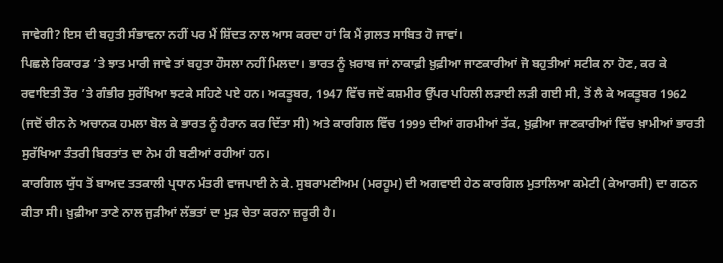ਜਾਵੇਗੀ? ਇਸ ਦੀ ਬਹੁਤੀ ਸੰਭਾਵਨਾ ਨਹੀਂ ਪਰ ਮੈਂ ਸ਼ਿੱਦਤ ਨਾਲ ਆਸ ਕਰਦਾ ਹਾਂ ਕਿ ਮੈਂ ਗ਼ਲਤ ਸਾਬਿਤ ਹੋ ਜਾਵਾਂ।
ਪਿਛਲੇ ਰਿਕਾਰਡ ’ਤੇ ਝਾਤ ਮਾਰੀ ਜਾਵੇ ਤਾਂ ਬਹੁਤਾ ਹੌਸਲਾ ਨਹੀਂ ਮਿਲਦਾ। ਭਾਰਤ ਨੂੰ ਖ਼ਰਾਬ ਜਾਂ ਨਾਕਾਫ਼ੀ ਖ਼ੁਫ਼ੀਆ ਜਾਣਕਾਰੀਆਂ ਜੋ ਬਹੁਤੀਆਂ ਸਟੀਕ ਨਾ ਹੋਣ, ਕਰ ਕੇ ਰਵਾਇਤੀ ਤੌਰ ’ਤੇ ਗੰਭੀਰ ਸੁਰੱਖਿਆ ਝਟਕੇ ਸਹਿਣੇ ਪਏ ਹਨ। ਅਕਤੂਬਰ, 1947 ਵਿੱਚ ਜਦੋਂ ਕਸ਼ਮੀਰ ਉੱਪਰ ਪਹਿਲੀ ਲੜਾਈ ਲੜੀ ਗਈ ਸੀ, ਤੋਂ ਲੈ ਕੇ ਅਕਤੂਬਰ 1962 (ਜਦੋਂ ਚੀਨ ਨੇ ਅਚਾਨਕ ਹਮਲਾ ਬੋਲ ਕੇ ਭਾਰਤ ਨੂੰ ਹੈਰਾਨ ਕਰ ਦਿੱਤਾ ਸੀ) ਅਤੇ ਕਾਰਗਿਲ ਵਿੱਚ 1999 ਦੀਆਂ ਗਰਮੀਆਂ ਤੱਕ, ਖ਼ੁਫ਼ੀਆ ਜਾਣਕਾਰੀਆਂ ਵਿੱਚ ਖ਼ਾਮੀਆਂ ਭਾਰਤੀ ਸੁਰੱਖਿਆ ਤੰਤਰੀ ਬਿਰਤਾਂਤ ਦਾ ਨੇਮ ਹੀ ਬਣੀਆਂ ਰਹੀਆਂ ਹਨ।
ਕਾਰਗਿਲ ਯੁੱਧ ਤੋਂ ਬਾਅਦ ਤਤਕਾਲੀ ਪ੍ਰਧਾਨ ਮੰਤਰੀ ਵਾਜਪਾਈ ਨੇ ਕੇ. ਸੁਬਰਾਮਣੀਅਮ (ਮਰਹੂਮ) ਦੀ ਅਗਵਾਈ ਹੇਠ ਕਾਰਗਿਲ ਮੁਤਾਲਿਆ ਕਮੇਟੀ (ਕੇਆਰਸੀ) ਦਾ ਗਠਨ ਕੀਤਾ ਸੀ। ਖ਼ੁਫ਼ੀਆ ਤਾਣੇ ਨਾਲ ਜੁੜੀਆਂ ਲੱਭਤਾਂ ਦਾ ਮੁੜ ਚੇਤਾ ਕਰਨਾ ਜ਼ਰੂਰੀ ਹੈ।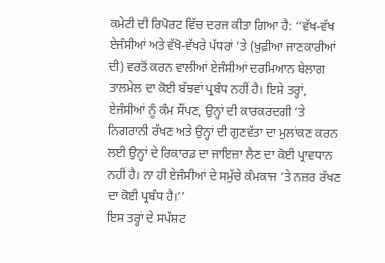ਕਮੇਟੀ ਦੀ ਰਿਪੋਰਟ ਵਿੱਚ ਦਰਜ ਕੀਤਾ ਗਿਆ ਹੈ: ‘‘ਵੱਖ-ਵੱਖ ਏਜੰਸੀਆਂ ਅਤੇ ਵੱਖੋ-ਵੱਖਰੇ ਪੱਧਰਾਂ ’ਤੇ (ਖ਼ੁਫ਼ੀਆ ਜਾਣਕਾਰੀਆਂ ਦੀ) ਵਰਤੋਂ ਕਰਨ ਵਾਲੀਆਂ ਏਜੰਸੀਆਂ ਦਰਮਿਆਨ ਬੇਲਾਗ ਤਾਲਮੇਲ ਦਾ ਕੋਈ ਬੱਝਵਾਂ ਪ੍ਰਬੰਧ ਨਹੀਂ ਹੈ। ਇਸੇ ਤਰ੍ਹਾਂ, ਏਜੰਸੀਆਂ ਨੂੰ ਕੰਮ ਸੌਂਪਣ, ਉਨ੍ਹਾਂ ਦੀ ਕਾਰਕਰਦਗੀ ’ਤੇ ਨਿਗਰਾਨੀ ਰੱਖਣ ਅਤੇ ਉਨ੍ਹਾਂ ਦੀ ਗੁਣਵੱਤਾ ਦਾ ਮੁਲਾਂਕਣ ਕਰਨ ਲਈ ਉਨ੍ਹਾਂ ਦੇ ਰਿਕਾਰਡ ਦਾ ਜਾਇਜ਼ਾ ਲੈਣ ਦਾ ਕੋਈ ਪ੍ਰਾਵਧਾਨ ਨਹੀਂ ਹੈ। ਨਾ ਹੀ ਏਜੰਸੀਆਂ ਦੇ ਸਮੁੱਚੇ ਕੰਮਕਾਜ ’ਤੇ ਨਜ਼ਰ ਰੱਖਣ ਦਾ ਕੋਈ ਪ੍ਰਬੰਧ ਹੈ।’’
ਇਸ ਤਰ੍ਹਾਂ ਦੇ ਸਪੱਸ਼ਟ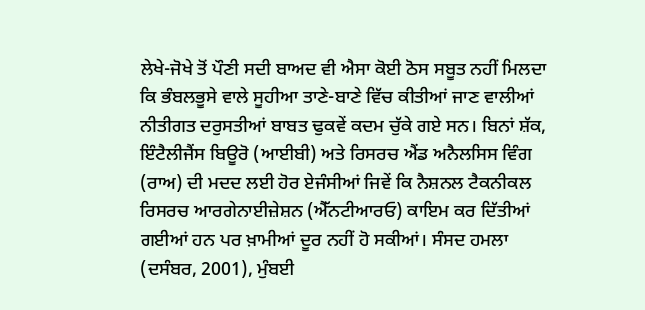ਲੇਖੇ-ਜੋਖੇ ਤੋਂ ਪੌਣੀ ਸਦੀ ਬਾਅਦ ਵੀ ਐਸਾ ਕੋਈ ਠੋਸ ਸਬੂਤ ਨਹੀਂ ਮਿਲਦਾ ਕਿ ਭੰਬਲਭੂਸੇ ਵਾਲੇ ਸੂਹੀਆ ਤਾਣੇ-ਬਾਣੇ ਵਿੱਚ ਕੀਤੀਆਂ ਜਾਣ ਵਾਲੀਆਂ ਨੀਤੀਗਤ ਦਰੁਸਤੀਆਂ ਬਾਬਤ ਢੁਕਵੇਂ ਕਦਮ ਚੁੱਕੇ ਗਏ ਸਨ। ਬਿਨਾਂ ਸ਼ੱਕ, ਇੰਟੈਲੀਜੈਂਸ ਬਿਊਰੋ (ਆਈਬੀ) ਅਤੇ ਰਿਸਰਚ ਐਂਡ ਅਨੈਲਸਿਸ ਵਿੰਗ (ਰਾਅ) ਦੀ ਮਦਦ ਲਈ ਹੋਰ ਏਜੰਸੀਆਂ ਜਿਵੇਂ ਕਿ ਨੈਸ਼ਨਲ ਟੈਕਨੀਕਲ ਰਿਸਰਚ ਆਰਗੇਨਾਈਜ਼ੇਸ਼ਨ (ਐੱਨਟੀਆਰਓ) ਕਾਇਮ ਕਰ ਦਿੱਤੀਆਂ ਗਈਆਂ ਹਨ ਪਰ ਖ਼ਾਮੀਆਂ ਦੂਰ ਨਹੀਂ ਹੋ ਸਕੀਆਂ। ਸੰਸਦ ਹਮਲਾ (ਦਸੰਬਰ, 2001), ਮੁੰਬਈ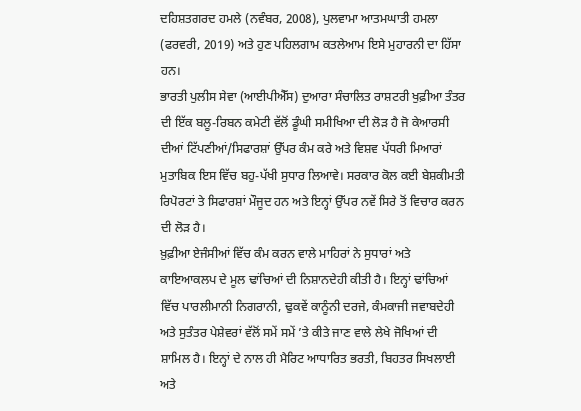ਦਹਿਸ਼ਤਗਰਦ ਹਮਲੇ (ਨਵੰਬਰ, 2008), ਪੁਲਵਾਮਾ ਆਤਮਘਾਤੀ ਹਮਲਾ (ਫਰਵਰੀ, 2019) ਅਤੇ ਹੁਣ ਪਹਿਲਗਾਮ ਕਤਲੇਆਮ ਇਸੇ ਮੁਹਾਰਨੀ ਦਾ ਹਿੱਸਾ ਹਨ।
ਭਾਰਤੀ ਪੁਲੀਸ ਸੇਵਾ (ਆਈਪੀਐੱਸ) ਦੁਆਰਾ ਸੰਚਾਲਿਤ ਰਾਸ਼ਟਰੀ ਖੁਫ਼ੀਆ ਤੰਤਰ ਦੀ ਇੱਕ ਬਲੂ-ਰਿਬਨ ਕਮੇਟੀ ਵੱਲੋਂ ਡੂੰਘੀ ਸਮੀਖਿਆ ਦੀ ਲੋੜ ਹੈ ਜੋ ਕੇਆਰਸੀ ਦੀਆਂ ਟਿੱਪਣੀਆਂ/ਸਿਫਾਰਸ਼ਾਂ ਉੱਪਰ ਕੰਮ ਕਰੇ ਅਤੇ ਵਿਸ਼ਵ ਪੱਧਰੀ ਮਿਆਰਾਂ ਮੁਤਾਬਿਕ ਇਸ ਵਿੱਚ ਬਹੁ-ਪੱਖੀ ਸੁਧਾਰ ਲਿਆਵੇ। ਸਰਕਾਰ ਕੋਲ ਕਈ ਬੇਸ਼ਕੀਮਤੀ ਰਿਪੋਰਟਾਂ ਤੇ ਸਿਫਾਰਸ਼ਾਂ ਮੌਜੂਦ ਹਨ ਅਤੇ ਇਨ੍ਹਾਂ ਉੱਪਰ ਨਵੇਂ ਸਿਰੇ ਤੋਂ ਵਿਚਾਰ ਕਰਨ ਦੀ ਲੋੜ ਹੈ।
ਖ਼ੁਫ਼ੀਆ ਏਜੰਸੀਆਂ ਵਿੱਚ ਕੰਮ ਕਰਨ ਵਾਲੇ ਮਾਹਿਰਾਂ ਨੇ ਸੁਧਾਰਾਂ ਅਤੇ ਕਾਇਆਕਲਪ ਦੇ ਮੂਲ ਢਾਂਚਿਆਂ ਦੀ ਨਿਸ਼ਾਨਦੇਹੀ ਕੀਤੀ ਹੈ। ਇਨ੍ਹਾਂ ਢਾਂਚਿਆਂ ਵਿੱਚ ਪਾਰਲੀਮਾਨੀ ਨਿਗਰਾਨੀ, ਢੁਕਵੇਂ ਕਾਨੂੰਨੀ ਦਰਜੇ, ਕੰਮਕਾਜੀ ਜਵਾਬਦੇਹੀ ਅਤੇ ਸੁਤੰਤਰ ਪੇਸ਼ੇਵਰਾਂ ਵੱਲੋਂ ਸਮੇਂ ਸਮੇਂ ’ਤੇ ਕੀਤੇ ਜਾਣ ਵਾਲੇ ਲੇਖੇ ਜੋਖਿਆਂ ਦੀ ਸ਼ਾਮਿਲ ਹੈ। ਇਨ੍ਹਾਂ ਦੇ ਨਾਲ ਹੀ ਮੈਰਿਟ ਆਧਾਰਿਤ ਭਰਤੀ, ਬਿਹਤਰ ਸਿਖਲਾਈ ਅਤੇ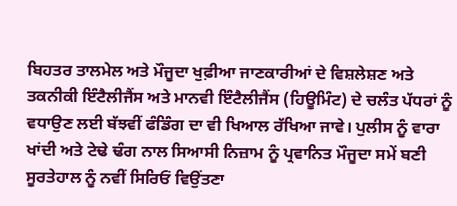ਬਿਹਤਰ ਤਾਲਮੇਲ ਅਤੇ ਮੌਜੂਦਾ ਖੁਫ਼ੀਆ ਜਾਣਕਾਰੀਆਂ ਦੇ ਵਿਸ਼ਲੇਸ਼ਣ ਅਤੇ ਤਕਨੀਕੀ ਇੰਟੈਲੀਜੈਂਸ ਅਤੇ ਮਾਨਵੀ ਇੰਟੈਲੀਜੈਂਸ (ਹਿਊਮਿੰਟ) ਦੇ ਚਲੰਤ ਪੱਧਰਾਂ ਨੂੰ ਵਧਾਉਣ ਲਈ ਬੱਝਵੀਂ ਫੰਡਿੰਗ ਦਾ ਵੀ ਖਿਆਲ ਰੱਖਿਆ ਜਾਵੇ। ਪੁਲੀਸ ਨੂੰ ਵਾਰਾ ਖਾਂਦੀ ਅਤੇ ਟੇਢੇ ਢੰਗ ਨਾਲ ਸਿਆਸੀ ਨਿਜ਼ਾਮ ਨੂੰ ਪ੍ਰਵਾਨਿਤ ਮੌਜੂਦਾ ਸਮੇਂ ਬਣੀ ਸੂਰਤੇਹਾਲ ਨੂੰ ਨਵੀਂ ਸਿਰਿਓਂ ਵਿਉਂਤਣਾ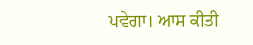ਪਵੇਗਾ। ਆਸ ਕੀਤੀ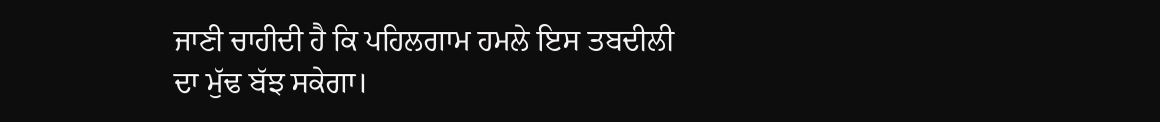ਜਾਣੀ ਚਾਹੀਦੀ ਹੈ ਕਿ ਪਹਿਲਗਾਮ ਹਮਲੇ ਇਸ ਤਬਦੀਲੀ ਦਾ ਮੁੱਢ ਬੱਝ ਸਕੇਗਾ।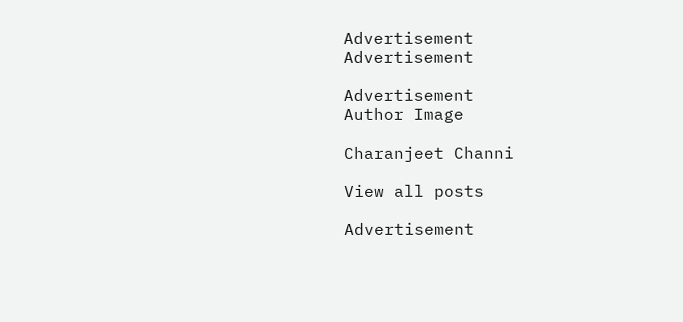Advertisement
Advertisement

Advertisement
Author Image

Charanjeet Channi

View all posts

Advertisement